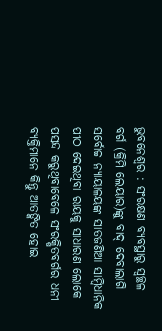ଭୁବନେଶ୍ୱର : ସଂରକ୍ଷଣ ବ୍ୟବସ୍ଥାରୁ ସ୍ୱଚ୍ଛଳ ବର୍ଗ (କ୍ରିମି ଲେୟାର)ଙ୍କୁ ବାଦ୍ ଦେବାଲାଗି ସର୍ବୋଚ୍ଚ ନ୍ୟାୟାଳୟଙ୍କ ସାତଜଣିଆ ସାମ୍ବିଧାନିକ ପୀଠ ଦେଇଥିବା ରାୟକୁ ସାଧାରଣ ଲୋକେ ପସନ୍ଦ କରୁଥିବାବେଳେ ସଂରକ୍ଷିତବର୍ଗର ଧନୀ ବ୍ୟକ୍ତିମାନେ କିନ୍ତୁ ଆତଙ୍କିତ ହୋଇ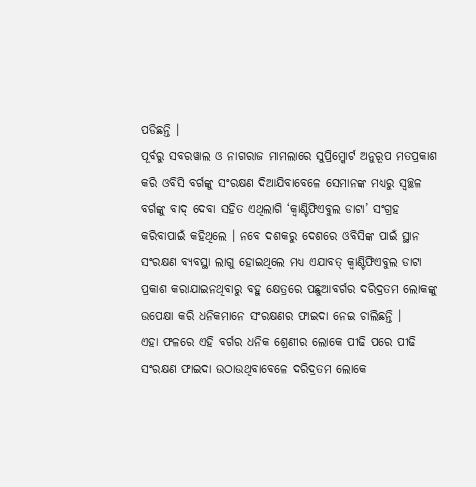ପଡିଛନ୍ତି ।
ପୂର୍ବରୁ ସବରୱାଲ ଓ ନାଗରାଜ ମାମଲାରେ ସୁପ୍ରିମ୍କୋର୍ଟ ଅନୁରୂପ ମତପ୍ରକାଶ କରି ଓବିସି ବର୍ଗଙ୍କୁ ସଂରକ୍ଷଣ ଦିଆଯିବାବେଳେ ସେମାନଙ୍କ ମଧ୍ୟରୁ ସ୍ୱଚ୍ଛଳ ବର୍ଗଙ୍କୁ ବାଦ୍ ଦେବା ସହିତ ଏଥିଲାଗି ‘କ୍ୱାଣ୍ଟିଫିଏବୁଲ ଡାଟା’ ସଂଗ୍ରହ କରିବାପାଇଁ କହିଥିଲେ । ନବେ ଦଶକରୁ ଦେଶରେ ଓବିସିଙ୍କ ପାଇଁ ସ୍ଥାନ ସଂରକ୍ଷଣ ବ୍ୟବସ୍ଥା ଲାଗୁ ହୋଇଥିଲେ ମଧ୍ୟ ଏଯାବତ୍ କ୍ୱାଣ୍ଟିଫିଏବୁଲ ଡାଟା ପ୍ରକାଶ କରାଯାଇନଥିବାରୁ ବହୁ କ୍ଷେତ୍ରରେ ପଛୁଆବର୍ଗର ଦରିଦ୍ରତମ ଲୋକଙ୍କୁ ଉପେକ୍ଷା କରି ଧନିକମାନେ ସଂରକ୍ଷଣର ଫାଇଦା ନେଇ ଚାଲିଛନ୍ତି ।
ଏହା ଫଳରେ ଏହି ବର୍ଗର ଧନିକ ଶ୍ରେଣୀର ଲୋକେ ପୀଢି ପରେ ପୀଢି ସଂରକ୍ଷଣ ଫାଇଦା ଉଠାଉଥିବାବେଳେ ଦରିଦ୍ରତମ ଲୋକେ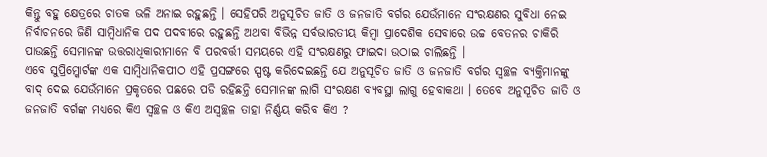କିନ୍ତୁ ବହୁ କ୍ଷେତ୍ରରେ ଚାତକ ଭଳି ଅନାଇ ରହୁଛନ୍ତି । ସେହିପରି ଅନୁସୂଚିତ ଜାତି ଓ ଜନଜାତି ବର୍ଗର ଯେଉଁମାନେ ସଂରକ୍ଷଣର ସୁବିଧା ନେଇ ନିର୍ବାଚନରେ ଜିଣି ସାମ୍ବିଧାନିକ ପଦ ପଦବୀରେ ରହୁଛନ୍ତି ଅଥବା ବିଭିନ୍ନ ସର୍ବଭାରତୀୟ କିମ୍ବା ପ୍ରାଦେଶିକ ସେବାରେ ଉଚ୍ଚ ବେତନର ଚାକିରି ପାଉଛନ୍ତି ସେମାନଙ୍କ ଉତ୍ତରାଧିକାରୀମାନେ ବି ପରବର୍ତ୍ତୀ ସମୟରେ ଏହି ସଂରକ୍ଷଣରୁ ଫାଇଦା ଉଠାଇ ଚାଲିଛନ୍ତି ।
ଏବେ ସୁପ୍ରିମ୍କୋର୍ଟଙ୍କ ଏକ ସାମ୍ବିଧାନିକପୀଠ ଏହି ପ୍ରସଙ୍ଗରେ ସ୍ପଷ୍ଟ କରିଦେଇଛନ୍ତି ଯେ ଅନୁସୂଚିତ ଜାତି ଓ ଜନଜାତି ବର୍ଗର ସ୍ୱଚ୍ଛଳ ବ୍ୟକ୍ତିମାନଙ୍କୁ ବାଦ୍ ଦେଇ ଯେଉଁମାନେ ପ୍ରକୃତରେ ପଛରେ ପଡି ରହିଛନ୍ତି ସେମାନଙ୍କ ଲାଗି ସଂରକ୍ଷଣ ବ୍ୟବସ୍ଥା ଲାଗୁ ହେବାକଥା । ତେବେ ଅନୁସୂଚିତ ଜାତି ଓ ଜନଜାତି ବର୍ଗଙ୍କ ମଧ୍ୟରେ କିଏ ସ୍ୱଚ୍ଛଳ ଓ କିଏ ଅସ୍ୱଚ୍ଛଳ ତାହା ନିର୍ଣ୍ଣୟ କରିବ କିଏ ?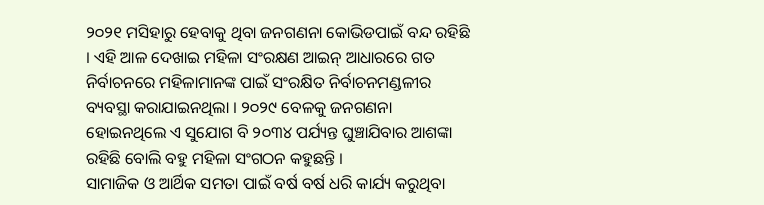୨୦୨୧ ମସିହାରୁ ହେବାକୁ ଥିବା ଜନଗଣନା କୋଭିଡପାଇଁ ବନ୍ଦ ରହିଛି । ଏହି ଆଳ ଦେଖାଇ ମହିଳା ସଂରକ୍ଷଣ ଆଇନ୍ ଆଧାରରେ ଗତ ନିର୍ବାଚନରେ ମହିଳାମାନଙ୍କ ପାଇଁ ସଂରକ୍ଷିତ ନିର୍ବାଚନମଣ୍ଡଳୀର ବ୍ୟବସ୍ଥା କରାଯାଇନଥିଲା । ୨୦୨୯ ବେଳକୁ ଜନଗଣନା ହୋଇନଥିଲେ ଏ ସୁଯୋଗ ବି ୨୦୩୪ ପର୍ଯ୍ୟନ୍ତ ଘୁଞ୍ଚାଯିବାର ଆଶଙ୍କା ରହିଛି ବୋଲି ବହୁ ମହିଳା ସଂଗଠନ କହୁଛନ୍ତି ।
ସାମାଜିକ ଓ ଆର୍ଥିକ ସମତା ପାଇଁ ବର୍ଷ ବର୍ଷ ଧରି କାର୍ଯ୍ୟ କରୁଥିବା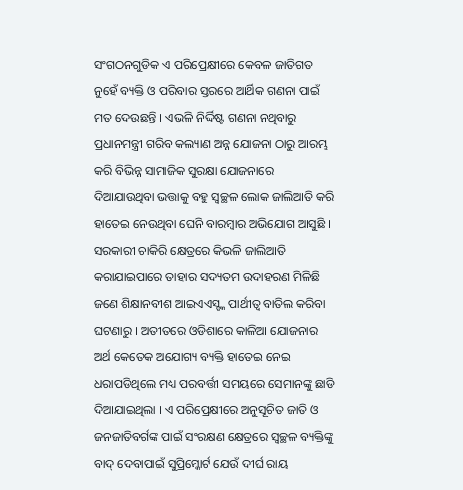ସଂଗଠନଗୁଡିକ ଏ ପରିପ୍ରେକ୍ଷୀରେ କେବଳ ଜାତିଗତ ନୁହେଁ ବ୍ୟକ୍ତି ଓ ପରିବାର ସ୍ତରରେ ଆର୍ଥିକ ଗଣନା ପାଇଁ ମତ ଦେଉଛନ୍ତି । ଏଭଳି ନିର୍ଦ୍ଦିଷ୍ଟ ଗଣନା ନଥିବାରୁ ପ୍ରଧାନମନ୍ତ୍ରୀ ଗରିବ କଲ୍ୟାଣ ଅନ୍ନ ଯୋଜନା ଠାରୁ ଆରମ୍ଭ କରି ବିଭିନ୍ନ ସାମାଜିକ ସୁରକ୍ଷା ଯୋଜନାରେ ଦିଆଯାଉଥିବା ଭତ୍ତାକୁ ବହୁ ସ୍ୱଚ୍ଛଳ ଲୋକ ଜାଲିଆତି କରି ହାତେଇ ନେଉଥିବା ଘେନି ବାରମ୍ବାର ଅଭିଯୋଗ ଆସୁଛି ।
ସରକାରୀ ଚାକିରି କ୍ଷେତ୍ରରେ କିଭଳି ଜାଲିଆତି କରାଯାଇପାରେ ତାହାର ସଦ୍ୟତମ ଉଦାହରଣ ମିଳିଛି ଜଣେ ଶିକ୍ଷାନବୀଶ ଆଇଏଏସ୍ଙ୍କ ପାର୍ଥୀତ୍ୱ ବାତିଲ କରିବା ଘଟଣାରୁ । ଅତୀତରେ ଓଡିଶାରେ କାଳିଆ ଯୋଜନାର ଅର୍ଥ କେତେକ ଅଯୋଗ୍ୟ ବ୍ୟକ୍ତି ହାତେଇ ନେଇ ଧରାପଡିଥିଲେ ମଧ୍ୟ ପରବର୍ତ୍ତୀ ସମୟରେ ସେମାନଙ୍କୁ ଛାଡି ଦିଆଯାଇଥିଲା । ଏ ପରିପ୍ରେକ୍ଷୀରେ ଅନୁସୂଚିତ ଜାତି ଓ ଜନଜାତିବର୍ଗଙ୍କ ପାଇଁ ସଂରକ୍ଷଣ କ୍ଷେତ୍ରରେ ସ୍ୱଚ୍ଛଳ ବ୍ୟକ୍ତିଙ୍କୁ ବାଦ୍ ଦେବାପାଇଁ ସୁପ୍ରିମ୍କୋର୍ଟ ଯେଉଁ ଦୀର୍ଘ ରାୟ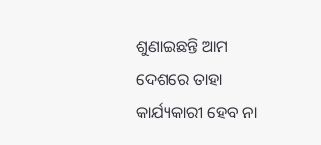ଶୁଣାଇଛନ୍ତି ଆମ ଦେଶରେ ତାହା କାର୍ଯ୍ୟକାରୀ ହେବ ନା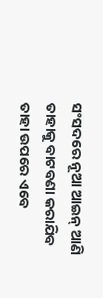ସଂସଦରେ ନୂଆ ଆଇନ୍ ଆଣି ତାହାକୁ ବାଟବଣା କରାଯିବ ତାହା ଉପରେ ଏବେ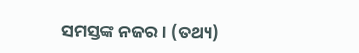ସମସ୍ତଙ୍କ ନଜର । (ତଥ୍ୟ)